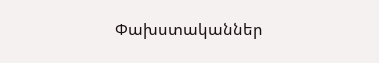Փախստականներ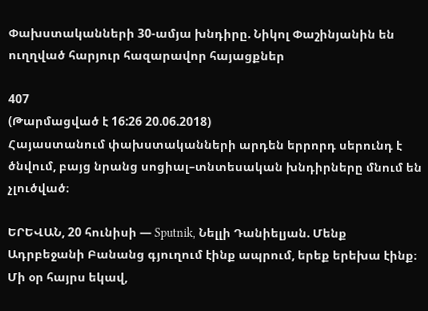Փախստականների 30-ամյա խնդիրը. Նիկոլ Փաշինյանին են ուղղված հարյուր հազարավոր հայացքներ

407
(Թարմացված է 16:26 20.06.2018)
Հայաստանում փախստականների արդեն երրորդ սերունդ է ծնվում, բայց նրանց սոցիալ–տնտեսական խնդիրները մնում են չլուծված։

ԵՐԵՎԱՆ, 20 հունիսի — Sputnik, Նելլի Դանիելյան. Մենք Ադրբեջանի Բանանց գյուղում էինք ապրում, երեք երեխա էինք։ Մի օր հայրս եկավ,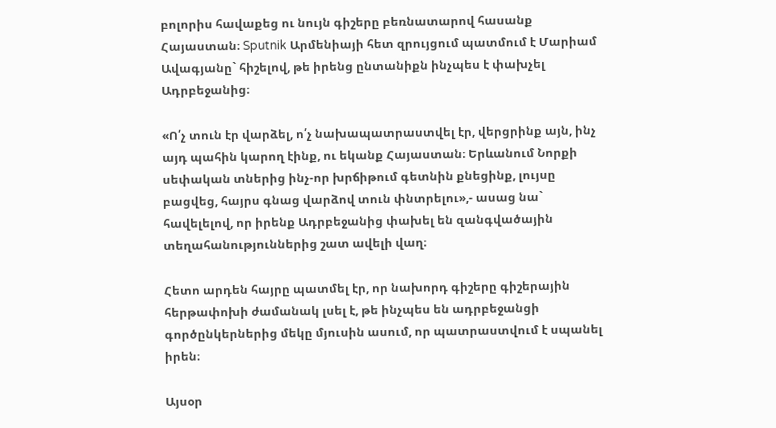բոլորիս հավաքեց ու նույն գիշերը բեռնատարով հասանք Հայաստան։ Sputnik Արմենիայի հետ զրույցում պատմում է Մարիամ Ավագյանը` հիշելով, թե իրենց ընտանիքն ինչպես է փախչել Ադրբեջանից։

«Ո՛չ տուն էր վարձել, ո՛չ նախապատրաստվել էր, վերցրինք այն, ինչ այդ պահին կարող էինք, ու եկանք Հայաստան։ Երևանում Նորքի սեփական տներից ինչ-որ խրճիթում գետնին քնեցինք, լույսը բացվեց, հայրս գնաց վարձով տուն փնտրելու»,- ասաց նա` հավելելով, որ իրենք Ադրբեջանից փախել են զանգվածային տեղահանություններից շատ ավելի վաղ։

Հետո արդեն հայրը պատմել էր, որ նախորդ գիշերը գիշերային հերթափոխի ժամանակ լսել է, թե ինչպես են ադրբեջանցի գործընկերներից մեկը մյուսին ասում, որ պատրաստվում է սպանել իրեն։

Այսօր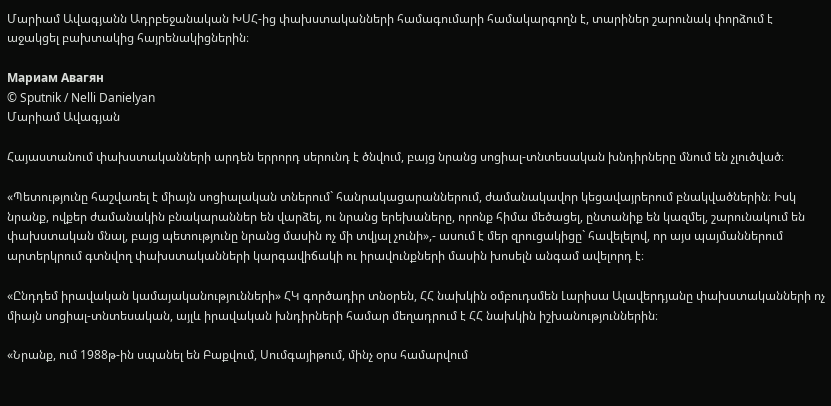Մարիամ Ավագյանն Ադրբեջանական ԽՍՀ-ից փախստականների համագումարի համակարգողն է, տարիներ շարունակ փորձում է աջակցել բախտակից հայրենակիցներին։

Мариам Авагян
© Sputnik / Nelli Danielyan
Մարիամ Ավագյան

Հայաստանում փախստականների արդեն երրորդ սերունդ է ծնվում, բայց նրանց սոցիալ-տնտեսական խնդիրները մնում են չլուծված։

«Պետությունը հաշվառել է միայն սոցիալական տներում` հանրակացարաններում, ժամանակավոր կեցավայրերում բնակվածներին։ Իսկ նրանք, ովքեր ժամանակին բնակարաններ են վարձել, ու նրանց երեխաները, որոնք հիմա մեծացել, ընտանիք են կազմել, շարունակում են փախստական մնալ, բայց պետությունը նրանց մասին ոչ մի տվյալ չունի»,- ասում է մեր զրուցակիցը` հավելելով, որ այս պայմաններում արտերկրում գտնվող փախստականների կարգավիճակի ու իրավունքների մասին խոսելն անգամ ավելորդ է։

«Ընդդեմ իրավական կամայականությունների» ՀԿ գործադիր տնօրեն, ՀՀ նախկին օմբուդսմեն Լարիսա Ալավերդյանը փախստականների ոչ միայն սոցիալ-տնտեսական, այլև իրավական խնդիրների համար մեղադրում է ՀՀ նախկին իշխանություններին։

«Նրանք, ում 1988թ-ին սպանել են Բաքվում, Սումգայիթում, մինչ օրս համարվում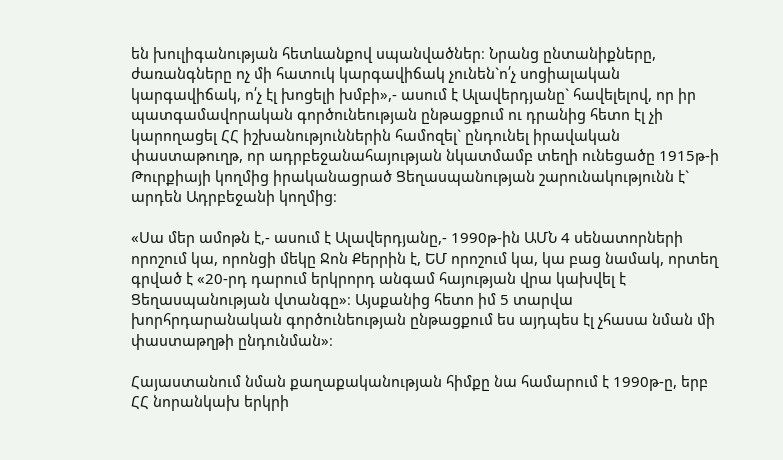են խուլիգանության հետևանքով սպանվածներ։ Նրանց ընտանիքները, ժառանգները ոչ մի հատուկ կարգավիճակ չունեն`ո՛չ սոցիալական կարգավիճակ, ո՛չ էլ խոցելի խմբի»,- ասում է Ալավերդյանը` հավելելով, որ իր պատգամավորական գործունեության ընթացքում ու դրանից հետո էլ չի կարողացել ՀՀ իշխանություններին համոզել` ընդունել իրավական փաստաթուղթ, որ ադրբեջանահայության նկատմամբ տեղի ունեցածը 1915թ-ի Թուրքիայի կողմից իրականացրած Ցեղասպանության շարունակությունն է` արդեն Ադրբեջանի կողմից։

«Սա մեր ամոթն է,- ասում է Ալավերդյանը,- 1990թ-ին ԱՄՆ 4 սենատորների որոշում կա, որոնցի մեկը Ջոն Քերրին է, ԵՄ որոշում կա, կա բաց նամակ, որտեղ գրված է «20-րդ դարում երկրորդ անգամ հայության վրա կախվել է Ցեղասպանության վտանգը»։ Այսքանից հետո իմ 5 տարվա խորհրդարանական գործունեության ընթացքում ես այդպես էլ չհասա նման մի փաստաթղթի ընդունման»։

Հայաստանում նման քաղաքականության հիմքը նա համարում է 1990թ-ը, երբ ՀՀ նորանկախ երկրի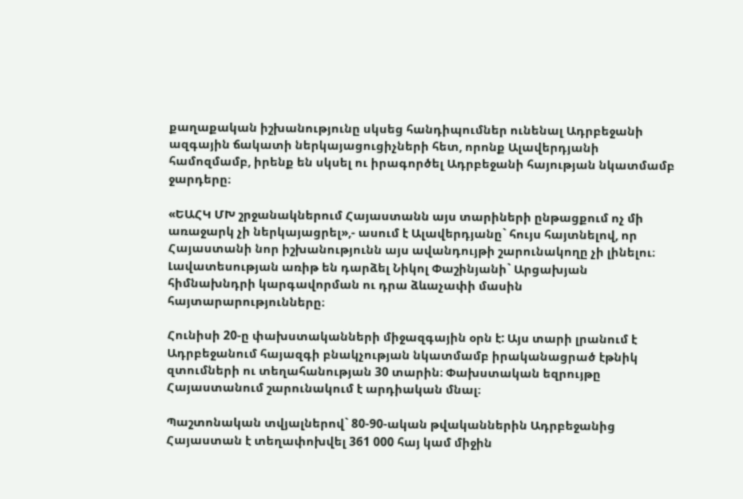քաղաքական իշխանությունը սկսեց հանդիպումներ ունենալ Ադրբեջանի ազգային ճակատի ներկայացուցիչների հետ, որոնք Ալավերդյանի համոզմամբ, իրենք են սկսել ու իրագործել Ադրբեջանի հայության նկատմամբ ջարդերը։

«ԵԱՀԿ ՄԽ շրջանակներում Հայաստանն այս տարիների ընթացքում ոչ մի առաջարկ չի ներկայացրել»,- ասում է Ալավերդյանը` հույս հայտնելով, որ Հայաստանի նոր իշխանությունն այս ավանդույթի շարունակողը չի լինելու։ Լավատեսության առիթ են դարձել Նիկոլ Փաշինյանի` Արցախյան հիմնախնդրի կարգավորման ու դրա ձևաչափի մասին հայտարարությունները։

Հունիսի 20-ը փախստականների միջազգային օրն է: Այս տարի լրանում է Ադրբեջանում հայազգի բնակչության նկատմամբ իրականացրած էթնիկ զտումների ու տեղահանության 30 տարին։ Փախստական եզրույթը Հայաստանում շարունակում է արդիական մնալ։

Պաշտոնական տվյալներով` 80-90-ական թվականներին Ադրբեջանից Հայաստան է տեղափոխվել 361 000 հայ կամ միջին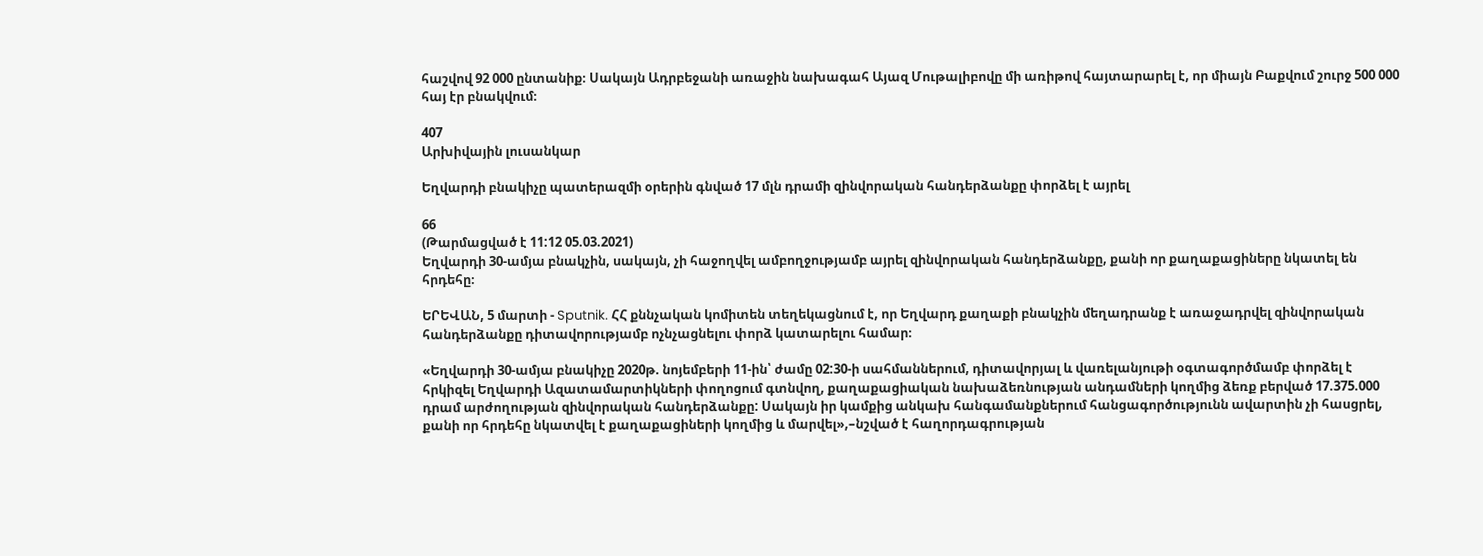հաշվով 92 000 ընտանիք։ Սակայն Ադրբեջանի առաջին նախագահ Այազ Մութալիբովը մի առիթով հայտարարել է, որ միայն Բաքվում շուրջ 500 000 հայ էր բնակվում։

407
Արխիվային լուսանկար

Եղվարդի բնակիչը պատերազմի օրերին գնված 17 մլն դրամի զինվորական հանդերձանքը փորձել է այրել

66
(Թարմացված է 11:12 05.03.2021)
Եղվարդի 30-ամյա բնակչին, սակայն, չի հաջողվել ամբողջությամբ այրել զինվորական հանդերձանքը, քանի որ քաղաքացիները նկատել են հրդեհը։

ԵՐԵՎԱՆ, 5 մարտի - Sputnik. ՀՀ քննչական կոմիտեն տեղեկացնում է, որ Եղվարդ քաղաքի բնակչին մեղադրանք է առաջադրվել զինվորական հանդերձանքը դիտավորությամբ ոչնչացնելու փորձ կատարելու համար։

«Եղվարդի 30-ամյա բնակիչը 2020թ. նոյեմբերի 11-ին՝ ժամը 02:30-ի սահմաններում, դիտավորյալ և վառելանյութի օգտագործմամբ փորձել է հրկիզել Եղվարդի Ազատամարտիկների փողոցում գտնվող, քաղաքացիական նախաձեռնության անդամների կողմից ձեռք բերված 17.375.000 դրամ արժողության զինվորական հանդերձանքը: Սակայն իր կամքից անկախ հանգամանքներում հանցագործությունն ավարտին չի հասցրել, քանի որ հրդեհը նկատվել է քաղաքացիների կողմից և մարվել»,–նշված է հաղորդագրության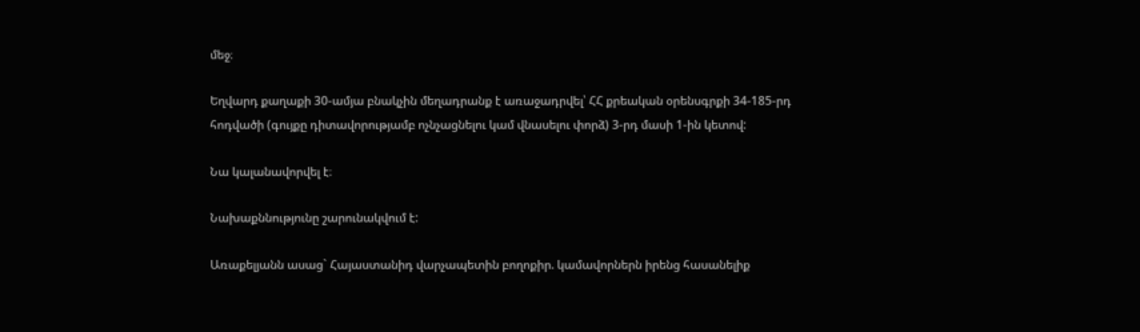մեջ։

Եղվարդ քաղաքի 30-ամյա բնակչին մեղադրանք է առաջադրվել՝ ՀՀ քրեական օրենսգրքի 34-185-րդ հոդվածի (գույքը դիտավորությամբ ոչնչացնելու կամ վնասելու փորձ) 3-րդ մասի 1-ին կետով:

Նա կալանավորվել է։

Նախաքննությունը շարունակվում է:

Առաքելյանն ասաց` Հայաստանիդ վարչապետին բողոքիր. կամավորներն իրենց հասանելիք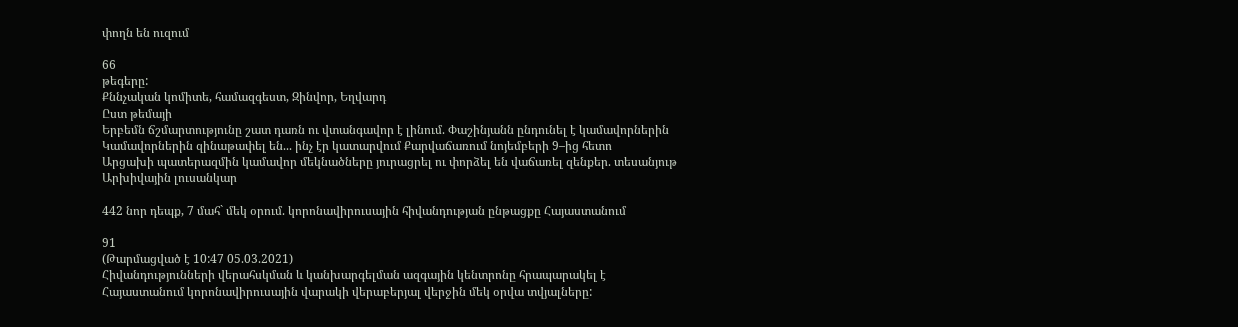փողն են ուզում

66
թեգերը:
Քննչական կոմիտե, համազգեստ, Զինվոր, Եղվարդ
Ըստ թեմայի
Երբեմն ճշմարտությունը շատ դառն ու վտանգավոր է լինում. Փաշինյանն ընդունել է կամավորներին
Կամավորներին զինաթափել են... ինչ էր կատարվում Քարվաճառում նոյեմբերի 9–ից հետո
Արցախի պատերազմին կամավոր մեկնածները յուրացրել ու փորձել են վաճառել զենքեր. տեսանյութ
Արխիվային լուսանկար

442 նոր դեպք, 7 մահ` մեկ օրում. կորոնավիրուսային հիվանդության ընթացքը Հայաստանում

91
(Թարմացված է 10:47 05.03.2021)
Հիվանդությունների վերահսկման և կանխարգելման ազգային կենտրոնը հրապարակել է Հայաստանում կորոնավիրուսային վարակի վերաբերյալ վերջին մեկ օրվա տվյալները: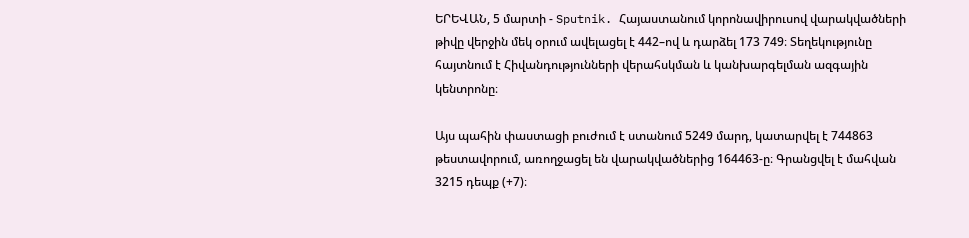ԵՐԵՎԱՆ, 5 մարտի - Sputnik. Հայաստանում կորոնավիրուսով վարակվածների թիվը վերջին մեկ օրում ավելացել է 442–ով և դարձել 173 749։ Տեղեկությունը հայտնում է Հիվանդությունների վերահսկման և կանխարգելման ազգային կենտրոնը։

Այս պահին փաստացի բուժում է ստանում 5249 մարդ, կատարվել է 744863 թեստավորում, առողջացել են վարակվածներից 164463-ը։ Գրանցվել է մահվան 3215 դեպք (+7)։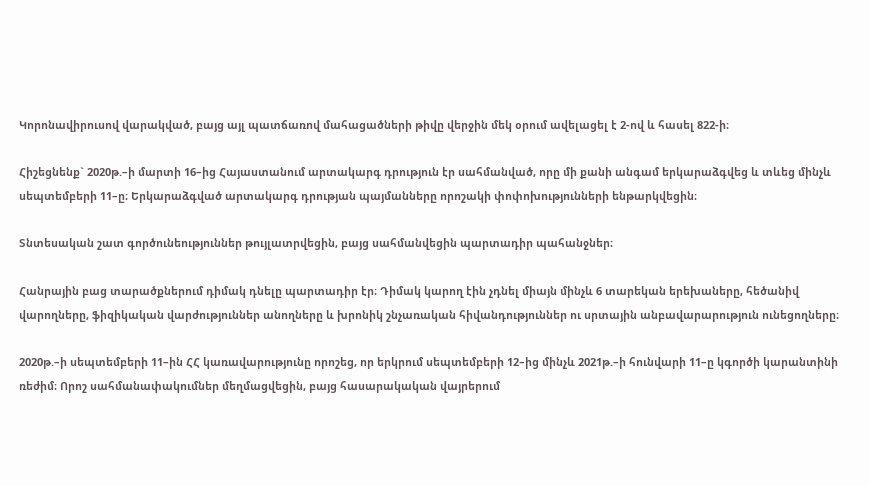Կորոնավիրուսով վարակված, բայց այլ պատճառով մահացածների թիվը վերջին մեկ օրում ավելացել է 2-ով և հասել 822-ի։

Հիշեցնենք` 2020թ.–ի մարտի 16–ից Հայաստանում արտակարգ դրություն էր սահմանված, որը մի քանի անգամ երկարաձգվեց և տևեց մինչև սեպտեմբերի 11–ը։ Երկարաձգված արտակարգ դրության պայմանները որոշակի փոփոխությունների ենթարկվեցին։

Տնտեսական շատ գործունեություններ թույլատրվեցին, բայց սահմանվեցին պարտադիր պահանջներ։

Հանրային բաց տարածքներում դիմակ դնելը պարտադիր էր։ Դիմակ կարող էին չդնել միայն մինչև 6 տարեկան երեխաները, հեծանիվ վարողները, ֆիզիկական վարժություններ անողները և խրոնիկ շնչառական հիվանդություններ ու սրտային անբավարարություն ունեցողները։

2020թ.–ի սեպտեմբերի 11–ին ՀՀ կառավարությունը որոշեց, որ երկրում սեպտեմբերի 12–ից մինչև 2021թ.–ի հունվարի 11–ը կգործի կարանտինի ռեժիմ։ Որոշ սահմանափակումներ մեղմացվեցին, բայց հասարակական վայրերում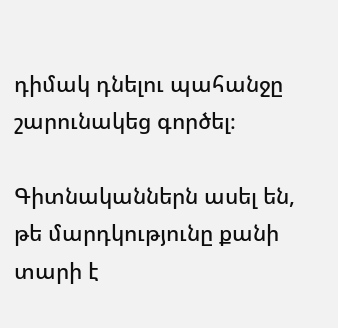դիմակ դնելու պահանջը շարունակեց գործել։

Գիտնականներն ասել են, թե մարդկությունը քանի տարի է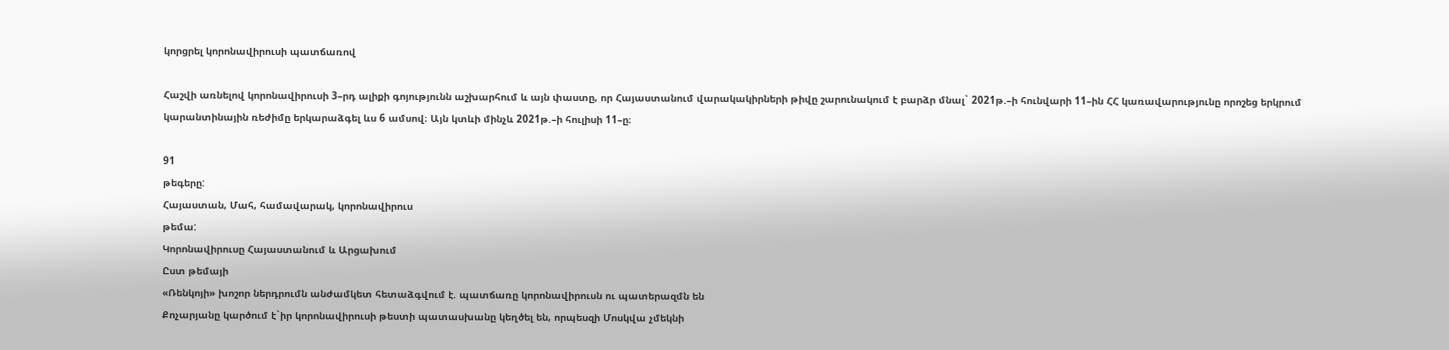կորցրել կորոնավիրուսի պատճառով

Հաշվի առնելով կորոնավիրուսի 3–րդ ալիքի գոյությունն աշխարհում և այն փաստը, որ Հայաստանում վարակակիրների թիվը շարունակում է բարձր մնալ` 2021թ.–ի հունվարի 11–ին ՀՀ կառավարությունը որոշեց երկրում կարանտինային ռեժիմը երկարաձգել ևս 6 ամսով։ Այն կտևի մինչև 2021թ.–ի հուլիսի 11–ը։

91
թեգերը:
Հայաստան, Մահ, համավարակ, կորոնավիրուս
թեմա:
Կորոնավիրուսը Հայաստանում և Արցախում
Ըստ թեմայի
«Ռենկոյի» խոշոր ներդրումն անժամկետ հետաձգվում է. պատճառը կորոնավիրուսն ու պատերազմն են
Քոչարյանը կարծում է`իր կորոնավիրուսի թեստի պատասխանը կեղծել են, որպեսզի Մոսկվա չմեկնի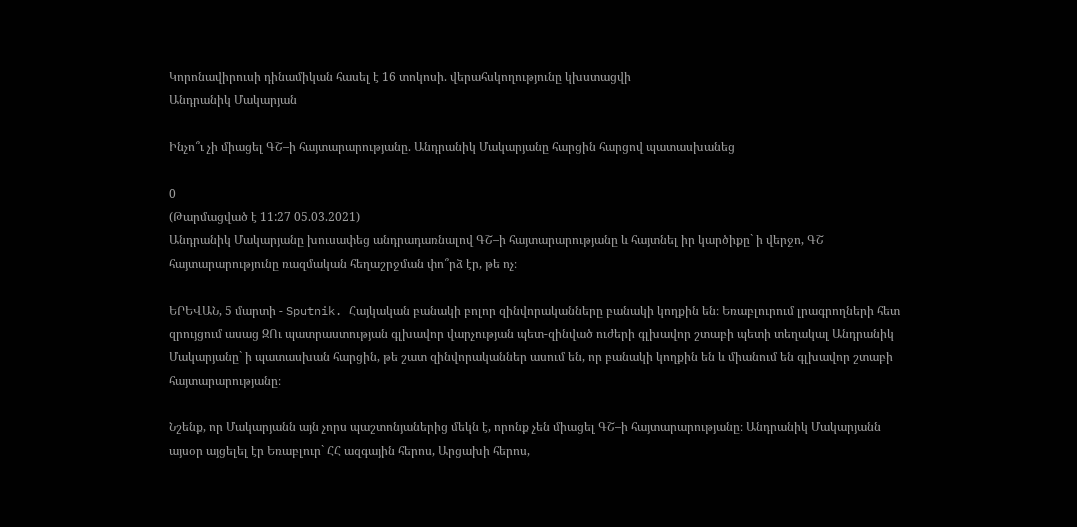Կորոնավիրուսի դինամիկան հասել է 16 տոկոսի. վերահսկողությունը կխստացվի
Անդրանիկ Մակարյան

Ինչո՞ւ չի միացել ԳՇ–ի հայտարարությանը. Անդրանիկ Մակարյանը հարցին հարցով պատասխանեց

0
(Թարմացված է 11:27 05.03.2021)
Անդրանիկ Մակարյանը խուսափեց անդրադառնալով ԳՇ–ի հայտարարությանը և հայտնել իր կարծիքը` ի վերջո, ԳՇ հայտարարությունը ռազմական հեղաշրջման փո՞րձ էր, թե ոչ։

ԵՐԵՎԱՆ, 5 մարտի - Sputnik. Հայկական բանակի բոլոր զինվորականները բանակի կողքին են։ Եռաբլուրում լրագրողների հետ զրույցում ասաց ԶՈւ պատրաստության գլխավոր վարչության պետ-զինված ուժերի գլխավոր շտաբի պետի տեղակալ Անդրանիկ Մակարյանը` ի պատասխան հարցին, թե շատ զինվորականներ ասում են, որ բանակի կողքին են և միանում են գլխավոր շտաբի հայտարարությանը։

Նշենք, որ Մակարյանն այն չորս պաշտոնյաներից մեկն է, որոնք չեն միացել ԳՇ–ի հայտարարությանը։ Անդրանիկ Մակարյանն այսօր այցելել էր Եռաբլուր` ՀՀ ազգային հերոս, Արցախի հերոս,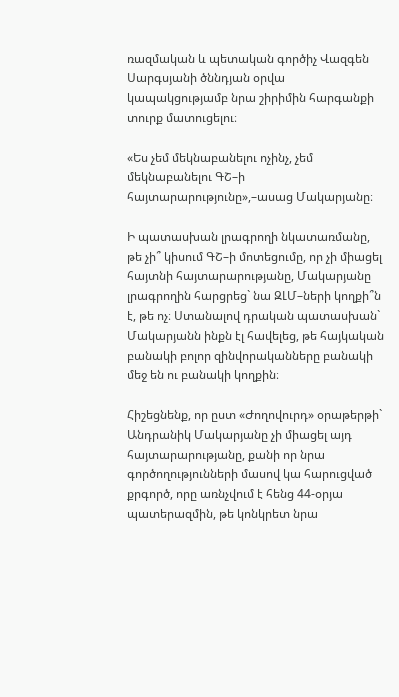ռազմական և պետական գործիչ Վազգեն Սարգսյանի ծննդյան օրվա կապակցությամբ նրա շիրիմին հարգանքի տուրք մատուցելու։

«Ես չեմ մեկնաբանելու ոչինչ, չեմ մեկնաբանելու ԳՇ–ի հայտարարությունը»,–ասաց Մակարյանը։

Ի պատասխան լրագրողի նկատառմանը, թե չի՞ կիսում ԳՇ–ի մոտեցումը, որ չի միացել հայտնի հայտարարությանը, Մակարյանը լրագրողին հարցրեց` նա ԶԼՄ–ների կողքի՞ն է, թե ոչ։ Ստանալով դրական պատասխան` Մակարյանն ինքն էլ հավելեց, թե հայկական բանակի բոլոր զինվորականները բանակի մեջ են ու բանակի կողքին։

Հիշեցնենք, որ ըստ «Ժողովուրդ» օրաթերթի` Անդրանիկ Մակարյանը չի միացել այդ հայտարարությանը, քանի որ նրա գործողությունների մասով կա հարուցված քրգործ, որը առնչվում է հենց 44-օրյա պատերազմին, թե կոնկրետ նրա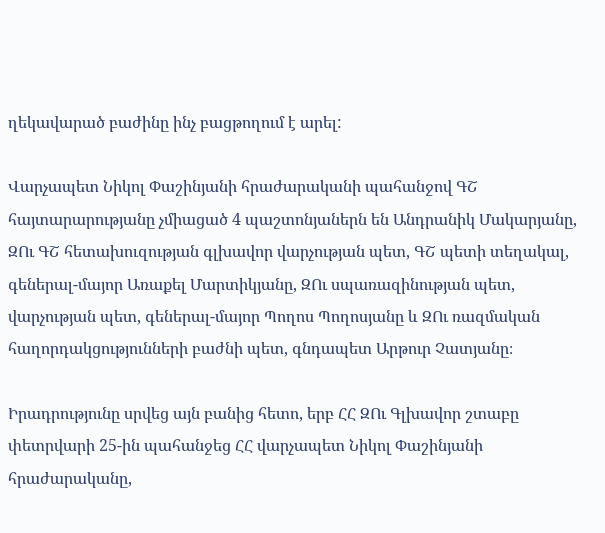ղեկավարած բաժինը ինչ բացթողում է արել:

Վարչապետ Նիկոլ Փաշինյանի հրաժարականի պահանջով ԳՇ հայտարարությանը չմիացած 4 պաշտոնյաներն են Անդրանիկ Մակարյանը, ԶՈւ ԳՇ հետախուզության գլխավոր վարչության պետ, ԳՇ պետի տեղակալ, գեներալ-մայոր Առաքել Մարտիկյանը, ԶՈւ սպառազինության պետ, վարչության պետ, գեներալ-մայոր Պողոս Պողոսյանը և ԶՈւ ռազմական հաղորդակցությունների բաժնի պետ, գնդապետ Արթուր Չատյանը։

Իրադրությունը սրվեց այն բանից հետո, երբ ՀՀ ԶՈւ Գլխավոր շտաբը փետրվարի 25-ին պահանջեց ՀՀ վարչապետ Նիկոլ Փաշինյանի հրաժարականը,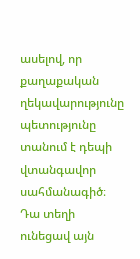ասելով, որ քաղաքական ղեկավարությունը պետությունը տանում է դեպի վտանգավոր սահմանագիծ։ Դա տեղի ունեցավ այն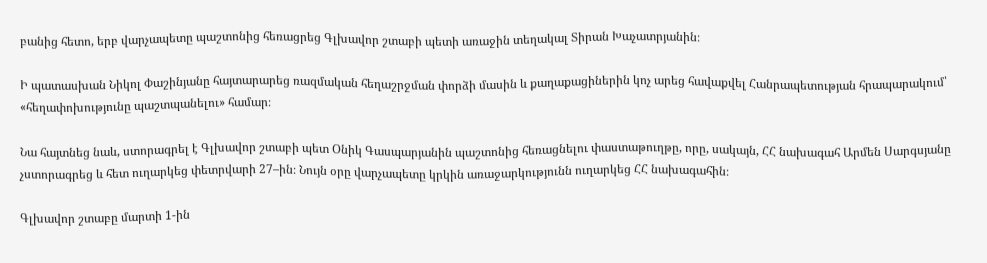բանից հետո, երբ վարչապետը պաշտոնից հեռացրեց Գլխավոր շտաբի պետի առաջին տեղակալ Տիրան Խաչատրյանին։

Ի պատասխան Նիկոլ Փաշինյանը հայտարարեց ռազմական հեղաշրջման փորձի մասին և քաղաքացիներին կոչ արեց հավաքվել Հանրապետության հրապարակում՝ «հեղափոխությունը պաշտպանելու» համար։

Նա հայտնեց նաև, ստորագրել է Գլխավոր շտաբի պետ Օնիկ Գասպարյանին պաշտոնից հեռացնելու փաստաթուղթը, որը, սակայն, ՀՀ նախագահ Արմեն Սարգսյանը չստորագրեց և հետ ուղարկեց փետրվարի 27–ին։ Նույն օրը վարչապետը կրկին առաջարկությունն ուղարկեց ՀՀ նախագահին։

Գլխավոր շտաբը մարտի 1-ին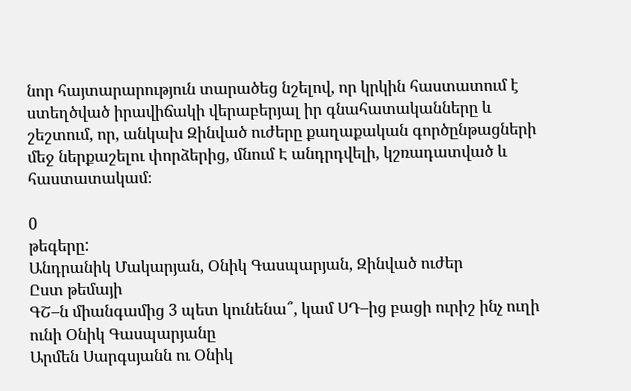նոր հայտարարություն տարածեց նշելով, որ կրկին հաստատում է ստեղծված իրավիճակի վերաբերյալ իր գնահատականները և շեշտում, որ, անկախ Զինված ուժերը քաղաքական գործընթացների մեջ ներքաշելու փորձերից, մնում Է անդրդվելի, կշռադատված և հաստատակամ։

0
թեգերը:
Անդրանիկ Մակարյան, Օնիկ Գասպարյան, Զինված ուժեր
Ըստ թեմայի
ԳՇ–ն միանգամից 3 պետ կունենա՞, կամ ՍԴ–ից բացի ուրիշ ինչ ուղի ունի Օնիկ Գասպարյանը
Արմեն Սարգսյանն ու Օնիկ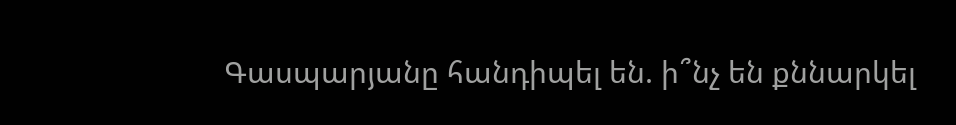Գասպարյանը հանդիպել են. ի՞նչ են քննարկել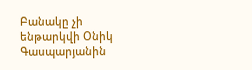Բանակը չի ենթարկվի Օնիկ Գասպարյանին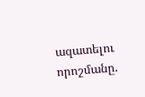ազատելու որոշմանը.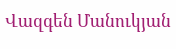Վազգեն Մանուկյան